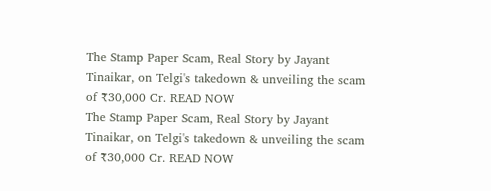The Stamp Paper Scam, Real Story by Jayant Tinaikar, on Telgi's takedown & unveiling the scam of ₹30,000 Cr. READ NOW
The Stamp Paper Scam, Real Story by Jayant Tinaikar, on Telgi's takedown & unveiling the scam of ₹30,000 Cr. READ NOW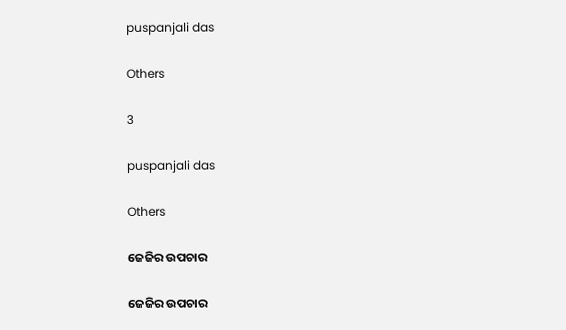puspanjali das

Others

3

puspanjali das

Others

ଜେଜିର ଉପଚାର

ଜେଜିର ଉପଚାର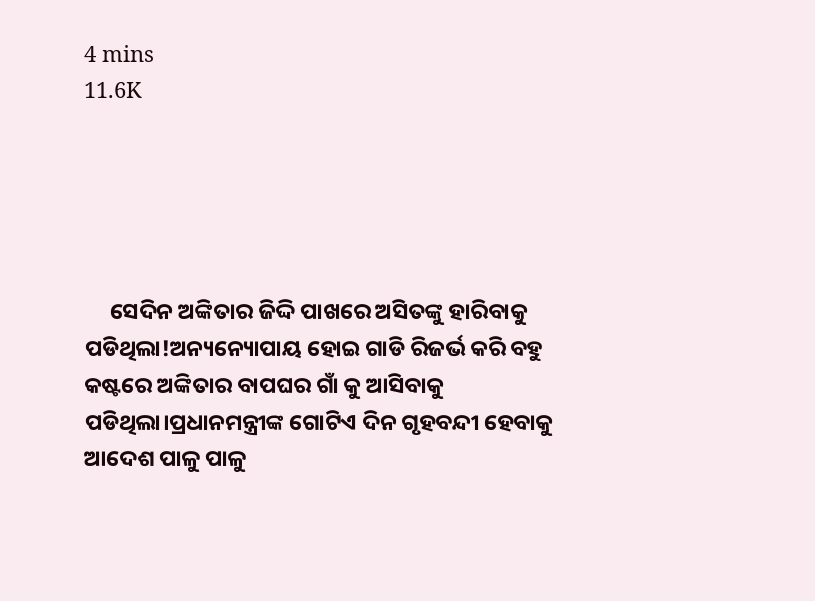4 mins
11.6K





     ସେଦିନ ଅଙ୍କିତାର ଜିଦ୍ଦି ପାଖରେ ଅସିତଙ୍କୁ ହାରିବାକୁ ପଡିଥିଲା!ଅନ୍ୟନ୍ୟୋପାୟ ହୋଇ ଗାଡି ରିଜର୍ଭ କରି ବହୁ କଷ୍ଟରେ ଅଙ୍କିତାର ବାପଘର ଗାଁ କୁ ଆସିବାକୁ ପଡିଥିଲା।ପ୍ରଧାନମନ୍ତ୍ରୀଙ୍କ ଗୋଟିଏ ଦିନ ଗୃହବନ୍ଦୀ ହେବାକୁ ଆଦେଶ ପାଳୁ ପାଳୁ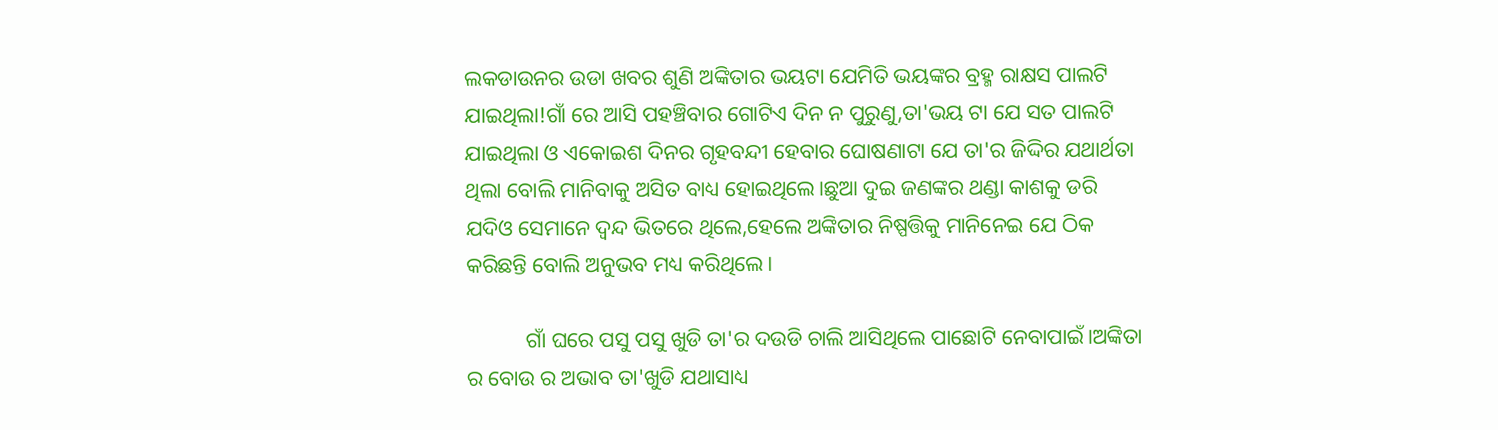ଲକଡାଉନର ଉଡା ଖବର ଶୁଣି ଅଙ୍କିତାର ଭୟଟା ଯେମିତି ଭୟଙ୍କର ବ୍ରହ୍ମ ରାକ୍ଷସ ପାଲଟି ଯାଇଥିଲା!ଗାଁ ରେ ଆସି ପହଞ୍ଚିବାର ଗୋଟିଏ ଦିନ ନ ପୁରୁଣୁ,ତା'ଭୟ ଟା ଯେ ସତ ପାଲଟି ଯାଇଥିଲା ଓ ଏକୋଇଶ ଦିନର ଗୃହବନ୍ଦୀ ହେବାର ଘୋଷଣାଟା ଯେ ତା'ର ଜିଦ୍ଦିର ଯଥାର୍ଥତା ଥିଲା ବୋଲି ମାନିବାକୁ ଅସିତ ବାଧ୍ୟ ହୋଇଥିଲେ।ଛୁଆ ଦୁଇ ଜଣଙ୍କର ଥଣ୍ଡା କାଶକୁ ଡରି ଯଦିଓ ସେମାନେ ଦ୍ୱନ୍ଦ ଭିତରେ ଥିଲେ,ହେଲେ ଅଙ୍କିତାର ନିଷ୍ପତ୍ତିକୁ ମାନିନେଇ ଯେ ଠିକ କରିଛନ୍ତି ବୋଲି ଅନୁଭବ ମଧ୍ୟ କରିଥିଲେ।

           ଗାଁ ଘରେ ପସୁ ପସୁ ଖୁଡି ତା'ର ଦଉଡି ଚାଲି ଆସିଥିଲେ ପାଛୋଟି ନେବାପାଇଁ।ଅଙ୍କିତା ର ବୋଉ ର ଅଭାବ ତା'ଖୁଡି ଯଥାସାଧ୍ୟ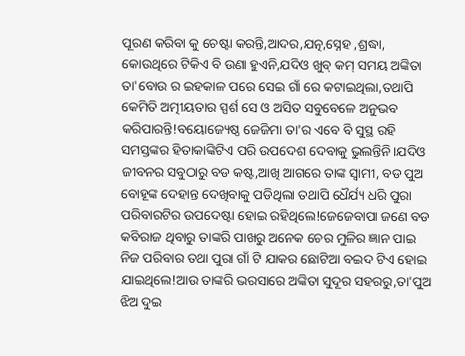ପୂରଣ କରିବା କୁ ଚେଷ୍ଟା କରନ୍ତି,ଆଦର,ଯତ୍ନ,ସ୍ନେହ ,ଶ୍ରଦ୍ଧା, କୋଉଥିରେ ଟିକିଏ ବି ଉଣା ହୁଏନି,ଯଦିଓ ଖୁବ୍ କମ୍ ସମୟ ଅଙ୍କିତା ତା'ବୋଉ ର ଇହକାଳ ପରେ ସେଇ ଗାଁ ରେ କଟାଇଥିଲା,ତଥାପି କେମିତି ଅତ୍ମୀୟତାର ସ୍ପର୍ଶ ସେ ଓ ଅସିତ ସବୁବେଳେ ଅନୁଭବ କରିପାରନ୍ତି!ବୟୋଜ୍ୟେଷ୍ଠ ଜେଜିମା ତା'ର ଏବେ ବି ସୁସ୍ଥ ରହି ସମସ୍ତଙ୍କର ହିତାକାଙ୍କିଟିଏ ପରି ଉପଦେଶ ଦେବାକୁ ଭୁଲନ୍ତିନି।ଯଦିଓ ଜୀବନର ସବୁଠାରୁ ବଡ କଷ୍ଟ,ଆଖି ଆଗରେ ତାଙ୍କ ସ୍ୱାମୀ, ବଡ ପୁଅ ବୋହୂଙ୍କ ଦେହାନ୍ତ ଦେଖିବାକୁ ପଡିଥିଲା ତଥାପି ଧୈର୍ଯ୍ୟ ଧରି ପୁରା ପରିବାରଟିର ଉପଦେଷ୍ଟା ହୋଇ ରହିଥିଲେ!ଜେଜେବାପା ଜଣେ ବଡ କବିରାଜ ଥିବାରୁ ତାଙ୍କରି ପାଖରୁ ଅନେକ ଚେର ମୁଳିର ଜ୍ଞାନ ପାଇ ନିଜ ପରିବାର ତଥା ପୁରା ଗାଁ ଟି ଯାକର ଛୋଟିଆ ବଇଦ ଟିଏ ହୋଇ ଯାଇଥିଲେ!ଆଉ ତାଙ୍କରି ଭରସାରେ ଅଙ୍କିତା ସୁଦୂର ସହରରୁ,ତା'ପୁଅ ଝିଅ ଦୁଇ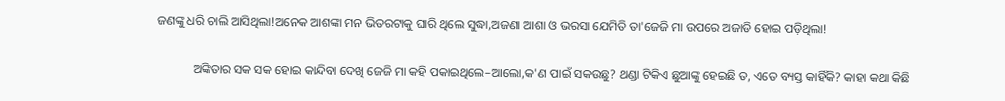ଜଣଙ୍କୁ ଧରି ଚାଲି ଆସିଥିଲା!ଅନେକ ଆଶଙ୍କା ମନ ଭିତରଟାକୁ ଘାରି ଥିଲେ ସୁଦ୍ଧା,ଅଜଣା ଆଶା ଓ ଭରସା ଯେମିତି ତା'ଜେଜି ମା ଉପରେ ଅଜାଡି ହୋଇ ପଡ଼ିଥିଲା!

            ଅଙ୍କିତାର ସକ ସକ ହୋଇ କାନ୍ଦିବା ଦେଖି ଜେଜି ମା କହି ପକାଇଥିଲେ–ଆଲୋ,କ'ଣ ପାଇଁ ସକଉଛୁ? ଥଣ୍ଡା ଟିକିଏ ଛୁଆଙ୍କୁ ହେଇଛି ତ, ଏତେ ବ୍ୟସ୍ତ କାହିଁକି? କାହା କଥା କିଛି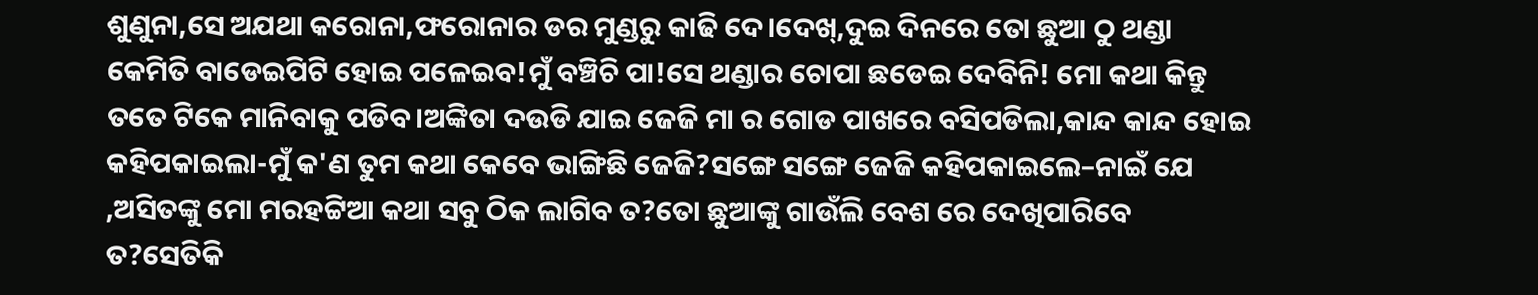ଶୁଣୁନା,ସେ ଅଯଥା କରୋନା,ଫରୋନାର ଡର ମୁଣ୍ଡରୁ କାଢି ଦେ।ଦେଖ୍,ଦୁଇ ଦିନରେ ତୋ ଛୁଆ ଠୁ ଥଣ୍ଡା କେମିତି ବାଡେଇପିଟି ହୋଇ ପଳେଇବ!ମୁଁ ବଞ୍ଚିଚି ପା!ସେ ଥଣ୍ଡାର ଚୋପା ଛଡେଇ ଦେବିନି! ମୋ କଥା କିନ୍ତୁ ତତେ ଟିକେ ମାନିବାକୁ ପଡିବ।ଅଙ୍କିତା ଦଉଡି ଯାଇ ଜେଜି ମା ର ଗୋଡ ପାଖରେ ବସିପଡିଲା,କାନ୍ଦ କାନ୍ଦ ହୋଇ କହିପକାଇଲା-ମୁଁ କ'ଣ ତୁମ କଥା କେବେ ଭାଙ୍ଗିଛି ଜେଜି?ସଙ୍ଗେ ସଙ୍ଗେ ଜେଜି କହିପକାଇଲେ–ନାଇଁ ଯେ ,ଅସିତଙ୍କୁ ମୋ ମରହଟ୍ଟିଆ କଥା ସବୁ ଠିକ ଲାଗିବ ତ?ତୋ ଛୁଆଙ୍କୁ ଗାଉଁଲି ବେଶ ରେ ଦେଖିପାରିବେ ତ?ସେତିକି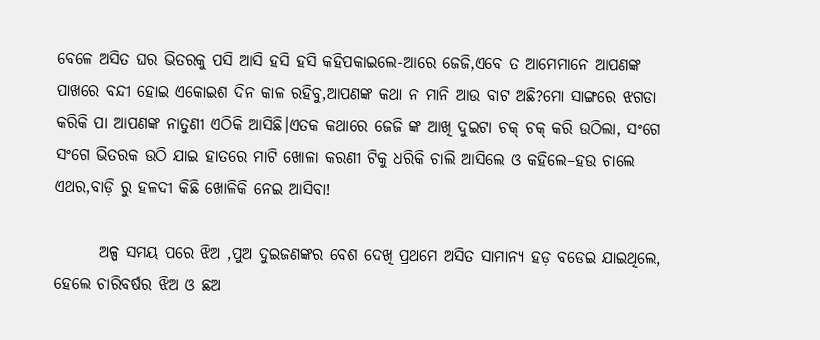ବେଳେ ଅସିତ ଘର ଭିତରକୁ ପସି ଆସି ହସି ହସି କହିପକାଇଲେ-ଆରେ ଜେଜି,ଏବେ ତ ଆମେମାନେ ଆପଣଙ୍କ ପାଖରେ ବନ୍ଦୀ ହୋଇ ଏକୋଇଶ ଦିନ କାଳ ରହିବୁ,ଆପଣଙ୍କ କଥା ନ ମାନି ଆଉ ବାଟ ଅଛି?ମୋ ସାଙ୍ଗରେ ଝଗଡା କରିକି ପା ଆପଣଙ୍କ ନାତୁଣୀ ଏଠିକି ଆସିଛି।ଏତକ କଥାରେ ଜେଜି ଙ୍କ ଆଖି ଦୁଇଟା ଚକ୍ ଚକ୍ କରି ଉଠିଲା, ସଂଗେ ସଂଗେ ଭିତରକ ଉଠି ଯାଇ ହାତରେ ମାଟି ଖୋଳା କରଣୀ ଟିକୁ ଧରିକି ଚାଲି ଆସିଲେ ଓ କହିଲେ–ହଉ ଚାଲେ ଏଥର,ବାଡ଼ି ରୁ ହଳଦୀ କିଛି ଖୋଳିକି ନେଇ ଆସିବା!

       ଅଳ୍ପ ସମୟ ପରେ ଝିଅ ,ପୁଅ ଦୁଇଜଣଙ୍କର ବେଶ ଦେଖି ପ୍ରଥମେ ଅସିତ ସାମାନ୍ୟ ହଡ଼ ବଡେଇ ଯାଇଥିଲେ, ହେଲେ ଚାରିବର୍ଷର ଝିଅ ଓ ଛଅ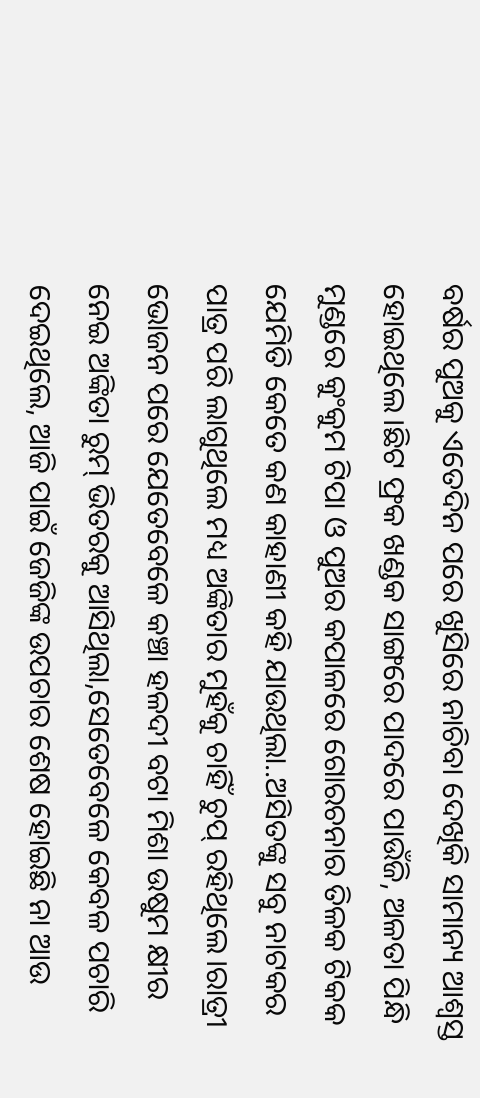ବର୍ଷର ପୁଅକୁ ଏତେଦିନ ପରେ ଖୁସିରେ ନାଚିବା ଦେଖିକି ସାମାନ୍ୟ ଆଶ୍ୱସ୍ତ ହୋଇଥିଲେ।ଛିଟ ଫ୍ରକ ଖଣ୍ଡକ ସାଙ୍ଗରେ ପାଦରେ ପାଉଁଜି, ଅଳତା ପିନ୍ଧି ମୁଣ୍ଡରେ କୁଂକୁମ ଟିପା ଓ ପୁଅର କପାଳରେ ଗୋରଚନାର ତିଳକ ଟିକକ ଯେମିତି କେତେ କଣ କାହାଣୀ କହି ଯାଉଥିଲା..ଅସିତଙ୍କୁ ସବୁ ନାଟକର ପାତ୍ର ପରି ଲାଗୁଥିଲେ ମଧ୍ୟ ଅଙ୍କିତାର ମୁହଁକୁ ଚାହିଁ ଚୁପ୍ ରହିଥିଲେ।ରାତ୍ରୀ ଭୋଜନ ପରେ ଯେତେବେଳେ କଞ୍ଚା ହଳଦୀ ବଟା ମିଶା ଉଷୁମ କ୍ଷୀର ନେଇ ଅଙ୍କିତା ରୁମ୍ ଭିତରକୁ ଆସିଥିଲା,ସେତେବେଳେ କେବଳ ପଚାରି ଦେଇଥିଲେ, ଆଜି ପାଇଁ ଜେଜିଙ୍କ ଉପଚାର ଶେଷ ହୋଇଛି ନା ଆଉ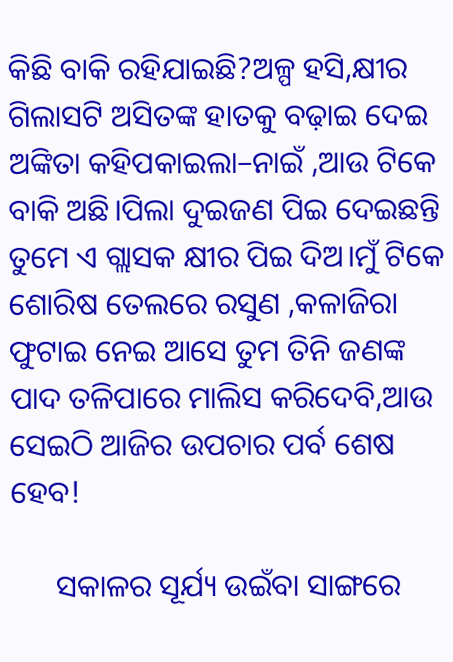କିଛି ବାକି ରହିଯାଇଛି?ଅଳ୍ପ ହସି,କ୍ଷୀର ଗିଲାସଟି ଅସିତଙ୍କ ହାତକୁ ବଢ଼ାଇ ଦେଇ ଅଙ୍କିତା କହିପକାଇଲା–ନାଇଁ ,ଆଉ ଟିକେ ବାକି ଅଛି।ପିଲା ଦୁଇଜଣ ପିଇ ଦେଇଛନ୍ତି ତୁମେ ଏ ଗ୍ଲାସକ କ୍ଷୀର ପିଇ ଦିଅ।ମୁଁ ଟିକେ ଶୋରିଷ ତେଲରେ ରସୁଣ ,କଳାଜିରା ଫୁଟାଇ ନେଇ ଆସେ ତୁମ ତିନି ଜଣଙ୍କ ପାଦ ତଳିପାରେ ମାଲିସ କରିଦେବି,ଆଉ ସେଇଠି ଆଜିର ଉପଚାର ପର୍ବ ଶେଷ ହେବ!

      ସକାଳର ସୂର୍ଯ୍ୟ ଉଇଁବା ସାଙ୍ଗରେ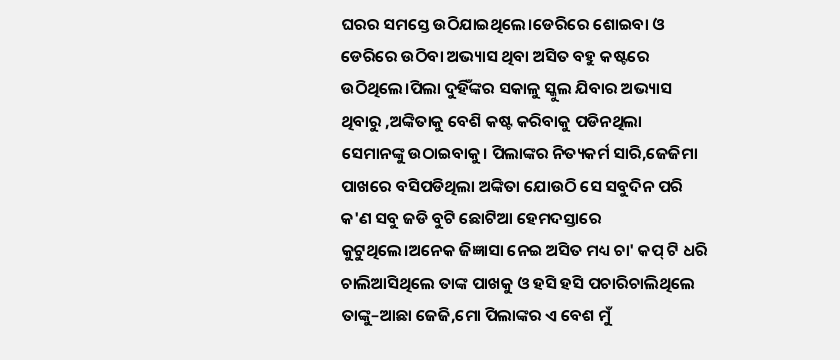ଘରର ସମସ୍ତେ ଉଠିଯାଇଥିଲେ।ଡେରିରେ ଶୋଇବା ଓ ଡେରିରେ ଉଠିବା ଅଭ୍ୟାସ ଥିବା ଅସିତ ବହୁ କଷ୍ଟରେ ଉଠିଥିଲେ।ପିଲା ଦୁହିଁଙ୍କର ସକାଳୁ ସ୍କୁଲ ଯିବାର ଅଭ୍ୟାସ ଥିବାରୁ ,ଅଙ୍କିତାକୁ ବେଶି କଷ୍ଟ କରିବାକୁ ପଡିନଥିଲା ସେମାନଙ୍କୁ ଉଠାଇବାକୁ। ପିଲାଙ୍କର ନିତ୍ୟକର୍ମ ସାରି,ଜେଜିମା ପାଖରେ ବସିପଡିଥିଲା ଅଙ୍କିତା ଯୋଉଠି ସେ ସବୁଦିନ ପରି କ'ଣ ସବୁ ଜଡି ବୁଟି ଛୋଟିଆ ହେମଦସ୍ତାରେ କୁଟୁଥିଲେ।ଅନେକ ଜିଜ୍ଞାସା ନେଇ ଅସିତ ମଧ୍ୟ ଚା' କପ୍ ଟି ଧରି ଚାଲିଆସିଥିଲେ ତାଙ୍କ ପାଖକୁ ଓ ହସି ହସି ପଚାରିଚାଲିଥିଲେ ତାଙ୍କୁ–ଆଛା ଜେଜି,ମୋ ପିଲାଙ୍କର ଏ ବେଶ ମୁଁ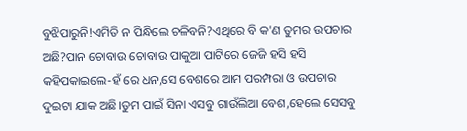ବୁଝିପାରୁନି!ଏମିତି ନ ପିନ୍ଧିଲେ ଚଳିବନି?ଏଥିରେ ବି କ'ଣ ତୁମର ଉପଚାର ଅଛି?ପାନ ଚୋବାଉ ଚୋବାଉ ପାକୁଆ ପାଟିରେ ଜେଜି ହସି ହସି କହିପକାଇଲେ-ହଁ ରେ ଧନ,ସେ ବେଶରେ ଆମ ପରମ୍ପରା ଓ ଉପଚାର ଦୁଇଟା ଯାକ ଅଛି।ତୁମ ପାଇଁ ସିନା ଏସବୁ ଗାଉଁଲିଆ ବେଶ,ହେଲେ ସେସବୁ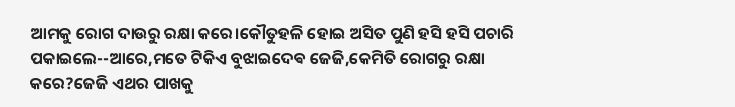ଆମକୁ ରୋଗ ଦାଉରୁ ରକ୍ଷା କରେ।କୌତୁହଳି ହୋଇ ଅସିତ ପୁଣି ହସି ହସି ପଚାରି ପକାଇଲେ--ଆରେ,ମତେ ଟିକିଏ ବୁଝାଇଦେଵ ଜେଜି,କେମିତି ରୋଗରୁ ରକ୍ଷା କରେ?ଜେଜି ଏଥର ପାଖକୁ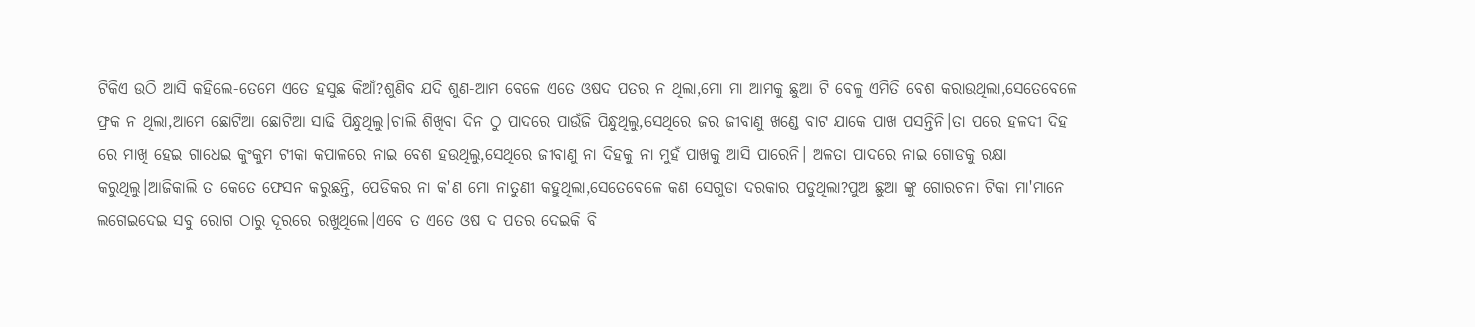ଟିକିଏ ଉଠି ଆସି କହିଲେ-ତେମେ ଏତେ ହସୁଛ କିଆଁ?ଶୁଣିବ ଯଦି ଶୁଣ-ଆମ ବେଳେ ଏତେ ଓଷଦ ପତର ନ ଥିଲା,ମୋ ମା ଆମକୁ ଛୁଆ ଟି ବେଳୁ ଏମିତି ବେଶ କରାଉଥିଲା,ସେତେବେଳେ ଫ୍ରକ ନ ଥିଲା,ଆମେ ଛୋଟିଆ ଛୋଟିଆ ସାଢି ପିନ୍ଧୁଥିଲୁ।ଚାଲି ଶିଖିବା ଦିନ ଠୁ ପାଦରେ ପାଉଁଜି ପିନ୍ଧୁଥିଲୁ,ସେଥିରେ ଜର ଜୀବାଣୁ ଖଣ୍ଡେ ବାଟ ଯାକେ ପାଖ ପସନ୍ତିନି।ତା ପରେ ହଳଦୀ ଦିହ ରେ ମାଖି ହେଇ ଗାଧେଇ କୁଂକୁମ ଟୀକା କପାଳରେ ନାଇ ବେଶ ହଉଥିଲୁ,ସେଥିରେ ଜୀବାଣୁ ନା ଦିହକୁ ନା ମୁହଁ ପାଖକୁ ଆସି ପାରେନି। ଅଳତା ପାଦରେ ନାଇ ଗୋଡକୁ ରକ୍ଷା କରୁଥିଲୁ।ଆଜିକାଲି ତ କେତେ ଫେସନ କରୁଛନ୍ତି, ପେଡିକର ନା କ'ଣ ମୋ ନାତୁଣୀ କହୁଥିଲା,ସେତେବେଳେ କଣ ସେଗୁଡା ଦରକାର ପଡୁଥିଲା?ପୁଅ ଛୁଆ ଙ୍କୁ ଗୋରଚନା ଟିକା ମା'ମାନେ ଲଗେଇଦେଇ ସବୁ ରୋଗ ଠାରୁ ଦୂରରେ ରଖୁଥିଲେ।ଏବେ ତ ଏତେ ଓଷ ଦ ପତର ଦେଇକି ବି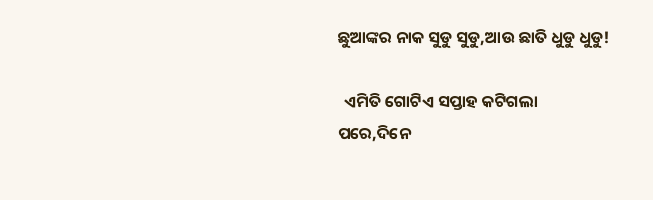ଛୁଆଙ୍କର ନାକ ସୁଡୁ ସୁଡୁ,ଆଉ ଛାତି ଧୁଡୁ ଧୁଡୁ!

  ଏମିତି ଗୋଟିଏ ସପ୍ତାହ କଟିଗଲା ପରେ,ଦିନେ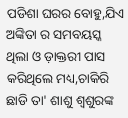ପଡିଶା ଘରର ବୋହୁ,ଯିଏ ଅଙ୍କିତା ର ସମବୟସ୍କ ଥିଲା ଓ ଡ଼ାକ୍ତରୀ ପାସ କରିଥିଲେ ମଧ୍ୟ,ଚାକିରି ଛାଡି ତା' ଶାଶୁ ଶ୍ବଶୁରଙ୍କ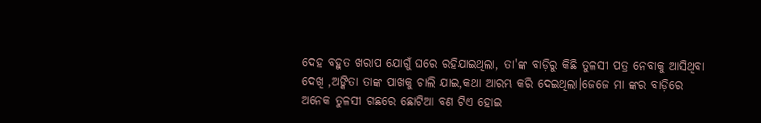ଦେହ ବହୁତ ଖରାପ ଯୋଗୁଁ ଘରେ ରହିଯାଇଥିଲା, ତା'ଙ୍କ ବାଡ଼ିରୁ କିଛି ତୁଳସୀ ପତ୍ର ନେବାକୁ ଆସିଥିବା ଦେଖି ,ଅଙ୍କିତା ତାଙ୍କ ପାଖକୁ ଚାଲି ଯାଇ,କଥା ଆରମ୍ଭ କରି ଦେଇଥିଲା।ଜେଜେ ମା ଙ୍କର ବାଡ଼ିରେ ଅନେକ ତୁଳସୀ ଗଛରେ ଛୋଟିଆ ବଣ ଟିଏ ହୋଇ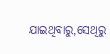ଯାଇଥିବାରୁ,ସେଥିରୁ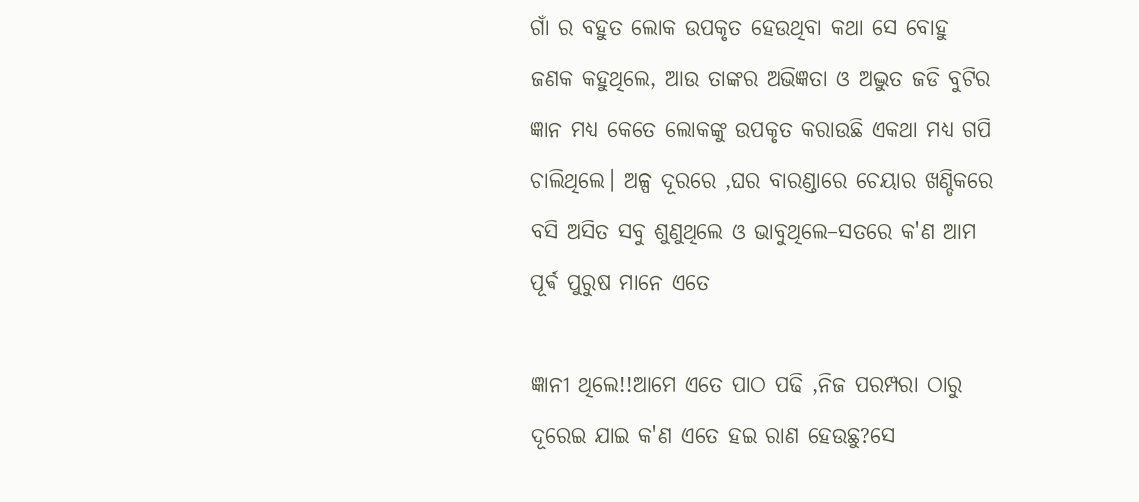ଗାଁ ର ବହୁତ ଲୋକ ଉପକୃତ ହେଉଥିବା କଥା ସେ ବୋହୁ ଜଣକ କହୁଥିଲେ, ଆଉ ତାଙ୍କର ଅଭିଜ୍ଞତା ଓ ଅଦ୍ଭୁତ ଜଡି ବୁଟିର ଜ୍ଞାନ ମଧ୍ୟ କେତେ ଲୋକଙ୍କୁ ଉପକୃତ କରାଉଛି ଏକଥା ମଧ୍ୟ ଗପି ଚାଲିଥିଲେ। ଅଳ୍ପ ଦୂରରେ ,ଘର ବାରଣ୍ଡାରେ ଚେୟାର ଖଣ୍ଡିକରେ ବସି ଅସିତ ସବୁ ଶୁଣୁଥିଲେ ଓ ଭାବୁଥିଲେ–ସତରେ କ'ଣ ଆମ ପୂର୍ଵ ପୁରୁଷ ମାନେ ଏତେ

ଜ୍ଞାନୀ ଥିଲେ!!ଆମେ ଏତେ ପାଠ ପଢି ,ନିଜ ପରମ୍ପରା ଠାରୁ ଦୂରେଇ ଯାଇ କ'ଣ ଏତେ ହଇ ରାଣ ହେଉଛୁ?ସେ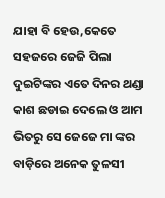ଯାହା ବି ହେଉ,କେତେ ସହଜରେ ଜେଜି ପିଲା ଦୁଇଟିଙ୍କର ଏତେ ଦିନର ଥଣ୍ଡା କାଶ ଛଡାଇ ଦେଲେ ଓ ଆମ ଭିତରୁ ସେ ଜେଜେ ମା ଙ୍କର ବାଡ଼ିରେ ଅନେକ ତୁଳସୀ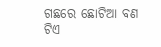ଗଛରେ ଛୋଟିଆ ବଣ ଟିଏ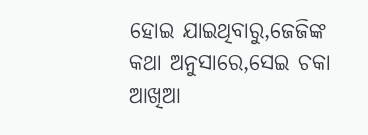ହୋଇ ଯାଇଥିବାରୁ,ଜେଜିଙ୍କ କଥା ଅନୁସାରେ,ସେଇ ଚକା ଆଖିଆ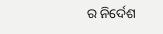ର ନିର୍ଦେଶ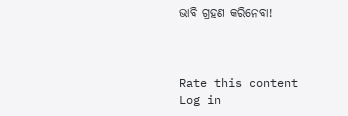ଭାବି ଗ୍ରହଣ କରିନେବା!



Rate this content
Log in